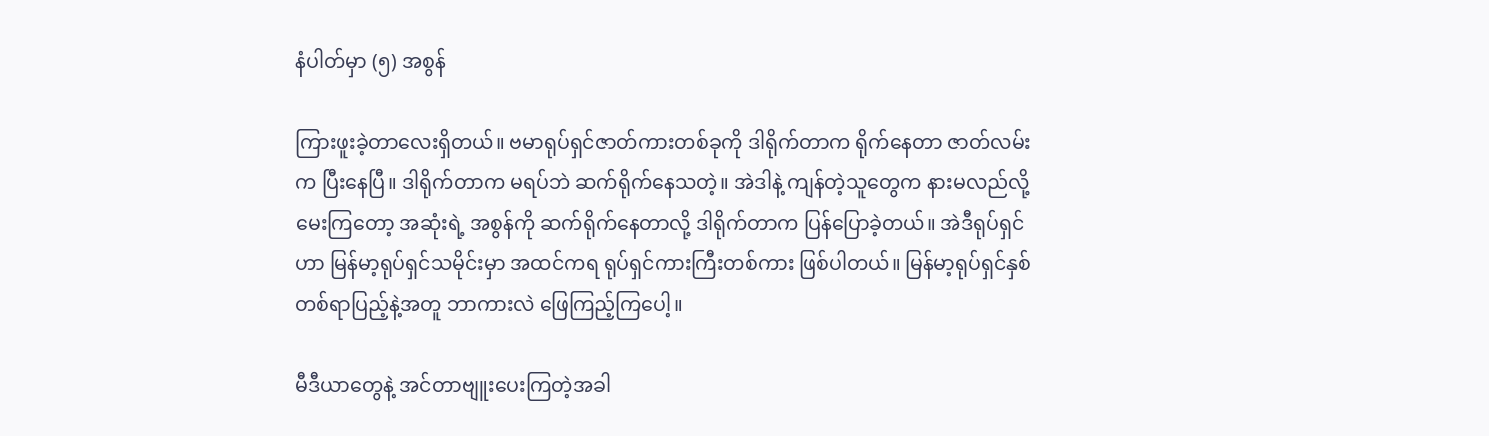နံပါတ်မှာ (၅) အစွန်

ကြားဖူးခဲ့တာလေးရှိတယ်။ ဗမာရုပ်ရှင်ဇာတ်ကားတစ်ခုကို ဒါရိုက်တာက ရိုက်နေတာ ဇာတ်လမ်းက ပြီးနေပြီ။ ဒါရိုက်တာက မရပ်ဘဲ ဆက်ရိုက်နေသတဲ့။ အဲဒါနဲ့ ကျန်တဲ့သူတွေက နားမလည်လို့ မေးကြတော့ အဆုံးရဲ့ အစွန်ကို ဆက်ရိုက်နေတာလို့ ဒါရိုက်တာက ပြန်ပြောခဲ့တယ်။ အဲဒီရုပ်ရှင်ဟာ မြန်မာ့ရုပ်ရှင်သမိုင်းမှာ အထင်ကရ ရုပ်ရှင်ကားကြီးတစ်ကား ဖြစ်ပါတယ်။ မြန်မာ့ရုပ်ရှင်နှစ်တစ်ရာပြည့်နဲ့အတူ ဘာကားလဲ ဖြေကြည့်ကြပေါ့။

မီဒီယာတွေနဲ့ အင်တာဗျူးပေးကြတဲ့အခါ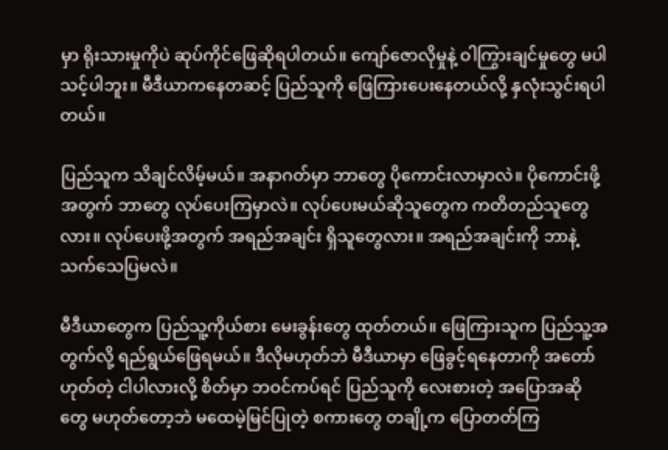မှာ ရိုးသားမှုကိုပဲ ဆုပ်ကိုင်ဖြေဆိုရပါတယ်။ ကျော်ဇောလိုမှုနဲ့ ဝါကြွားချင်မှုတွေ မပါသင့်ပါဘူး။ မီဒီယာကနေတဆင့် ပြည်သူကို ဖြေကြားပေးနေတယ်လို့ နှလုံးသွင်းရပါတယ်။

ပြည်သူက သိချင်လိမ့်မယ်။ အနာဂတ်မှာ ဘာတွေ ပိုကောင်းလာမှာလဲ။ ပိုကောင်းဖို့အတွက် ဘာတွေ လုပ်ပေးကြမှာလဲ။ လုပ်ပေးမယ်ဆိုသူတွေက ကတိတည်သူတွေလား။ လုပ်ပေးဖို့အတွက် အရည်အချင်း ရှိသူတွေလား။ အရည်အချင်းကို ဘာနဲ့ သက်သေပြမလဲ။

မီဒီယာတွေက ပြည်သူ့ကိုယ်စား မေးခွန်းတွေ ထုတ်တယ်။ ဖြေကြားသူက ပြည်သူ့အတွက်လို့ ရည်ရွယ်ဖြေရမယ်။ ဒီလိုမဟုတ်ဘဲ မီဒီယာမှာ ဖြေခွင့်ရနေတာကို အတော်ဟုတ်တဲ့ ငါပါလားလို့ စိတ်မှာ ဘဝင်ကပ်ရင် ပြည်သူကို လေးစားတဲ့ အပြောအဆိုတွေ မဟုတ်တော့ဘဲ မထေမဲ့မြင်ပြုတဲ့ စကားတွေ တချို့က ပြောတတ်ကြ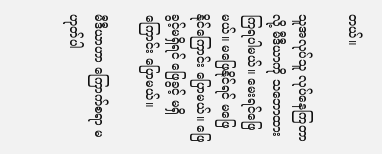တယ်။

သူအလုပ်သူ လုပ်နေကြတာလို့ မီဒီယာကို သဘောထားကြရပါမယ်။ မေးရင်ဖြေမယ်။ မဖြေနိုင်ရင် မဖြေနိုင်ကြောင်း ပြောမယ်။ ဖြေခွင့်မရှိရင် ဖြေခွင့် မရှိကြောင်း ပြောမယ်။

မီဒီယာဟာ ကြောက်စရာ မဟုတ်ပါ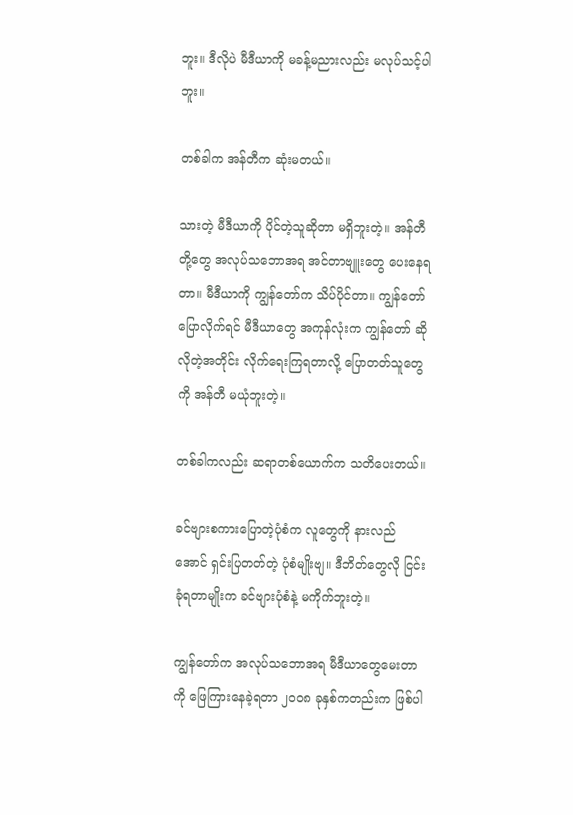ဘူး။ ဒီလိုပဲ မီဒီယာကို မခန့်မညားလည်း မလုပ်သင့်ပါဘူး။

တစ်ခါက အန်တီက ဆုံးမတယ်။

သားတဲ့ မီဒီယာကို ပိုင်တဲ့သူဆိုတာ မရှိဘူးတဲ့။ အန်တီတို့တွေ အလုပ်သဘောအရ အင်တာဗျူးတွေ ပေးနေရတာ။ မီဒီယာကို ကျွန်တော်က သိပ်ပိုင်တာ။ ကျွန်တော်ပြောလိုက်ရင် မီဒီယာတွေ အကုန်လုံးက ကျွန်တော် ဆိုလိုတဲ့အတိုင်း လိုက်ရေးကြရတာလို့ ပြောတတ်သူတွေကို အန်တီ မယုံဘူးတဲ့။

တစ်ခါကလည်း ဆရာတစ်ယောက်က သတိပေးတယ်။

ခင်ဗျားစကားပြောတဲ့ပုံစံက လူတွေကို နားလည်အောင် ရှင်းပြတတ်တဲ့ ပုံစံမျိုးဗျ။ ဒီဘိတ်တွေလို ငြင်းခုံရတာမျိုးက ခင်ဗျားပုံစံနဲ့ မကိုက်ဘူးတဲ့။

ကျွန်တော်က အလုပ်သဘောအရ မီဒီယာတွေမေးတာကို ဖြေကြားနေခဲ့ရတာ ၂၀၀၈ ခုနှစ်ကတည်းက ဖြစ်ပါ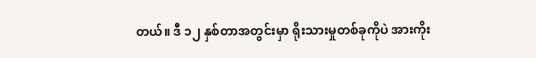တယ်။ ဒီ ၁၂ နှစ်တာအတွင်းမှာ ရိုးသားမှုတစ်ခုကိုပဲ အားကိုး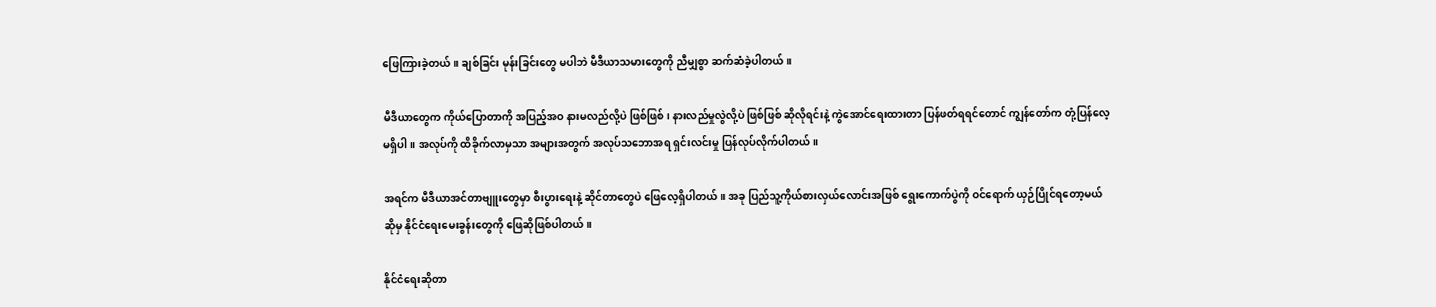ဖြေကြားခဲ့တယ်။ ချစ်ခြင်း မုန်းခြင်းတွေ မပါဘဲ မီဒီယာသမားတွေကို ညီမျှစွာ ဆက်ဆံခဲ့ပါတယ်။

မီဒီယာတွေက ကိုယ်ပြောတာကို အပြည့်အဝ နားမလည်လို့ပဲ ဖြစ်ဖြစ်၊ နားလည်မှုလွဲလို့ပဲ ဖြစ်ဖြစ် ဆိုလိုရင်းနဲ့ ကွဲအောင်ရေးထားတာ ပြန်ဖတ်ရရင်တောင် ကျွန်တော်က တုံ့ပြန်လေ့ မရှိပါ။ အလုပ်ကို ထိခိုက်လာမှသာ အများအတွက် အလုပ်သဘောအရ ရှင်းလင်းမှု ပြန်လုပ်လိုက်ပါတယ်။

အရင်က မီဒီယာအင်တာဗျူးတွေမှာ စီးပွားရေးနဲ့ ဆိုင်တာတွေပဲ ဖြေလေ့ရှိပါတယ်။ အခု ပြည်သူ့ကိုယ်စားလှယ်လောင်းအဖြစ် ရွေးကောက်ပွဲကို ဝင်ရောက် ယှဉ်ပြိုင်ရတော့မယ်ဆိုမှ နိုင်ငံရေးမေးခွန်းတွေကို ဖြေဆိုဖြစ်ပါတယ်။

နိုင်ငံရေးဆိုတာ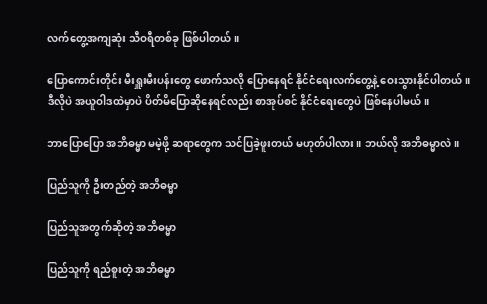လက်တွေ့အကျဆုံး သီဝရီတစ်ခု ဖြစ်ပါတယ်။

ပြောကောင်းတိုင်း မီးရှူးမီးပန်းတွေ ဖောက်သလို ပြောနေရင် နိုင်ငံရေးလက်တွေ့နဲ့ ဝေးသွားနိုင်ပါတယ်။ ဒီလိုပဲ အယူဝါဒထဲမှာပဲ ပိတ်မိပြောဆိုနေရင်လည်း စာအုပ်စင် နိုင်ငံရေးတွေပဲ ဖြစ်နေပါမယ်။

ဘာပြောပြော အဘိဓမ္မာ မမဲ့ဖို့ ဆရာတွေက သင်ပြခဲ့ဖူးတယ် မဟုတ်ပါလား။ ဘယ်လို အဘိဓမ္မာလဲ။

ပြည်သူကို ဦးတည်တဲ့ အဘိဓမ္မာ

ပြည်သူအတွက်ဆိုတဲ့ အဘိဓမ္မာ

ပြည်သူကို ရည်စူးတဲ့ အဘိဓမ္မာ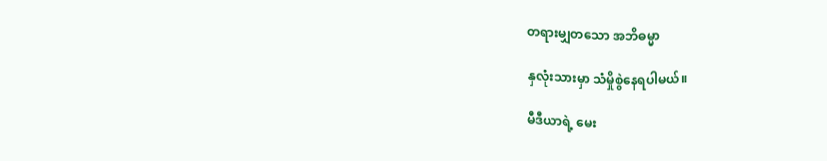တရားမျှတသော အဘိဓမ္မာ

နှလုံးသားမှာ သံမှိုစွဲနေရပါမယ်။

မီဒီယာရဲ့ မေး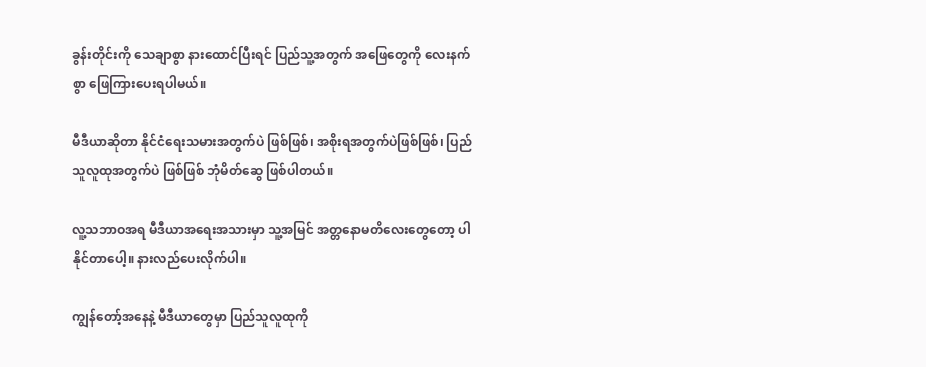ခွန်းတိုင်းကို သေချာစွာ နားထောင်ပြီးရင် ပြည်သူ့အတွက် အဖြေတွေကို လေးနက်စွာ ဖြေကြားပေးရပါမယ်။

မီဒီယာဆိုတာ နိုင်ငံရေးသမားအတွက်ပဲ ဖြစ်ဖြစ်၊ အစိုးရအတွက်ပဲဖြစ်ဖြစ်၊ ပြည်သူလူထုအတွက်ပဲ ဖြစ်ဖြစ် ဘုံမိတ်ဆွေ ဖြစ်ပါတယ်။

လူ့သဘာဝအရ မီဒီယာအရေးအသားမှာ သူ့အမြင် အတ္တနောမတိလေးတွေတော့ ပါနိုင်တာပေါ့။ နားလည်ပေးလိုက်ပါ။

ကျွန်တော့်အနေနဲ့ မီဒီယာတွေမှာ ပြည်သူလူထုကို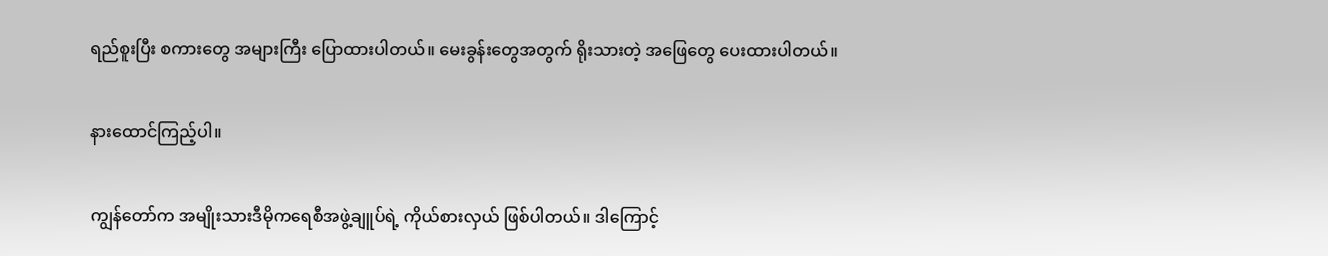ရည်စူးပြီး စကားတွေ အများကြီး ပြောထားပါတယ်။ မေးခွန်းတွေအတွက် ရိုးသားတဲ့ အဖြေတွေ ပေးထားပါတယ်။

နားထောင်ကြည့်ပါ။

ကျွန်တော်က အမျိုးသားဒီမိုကရေစီအဖွဲ့ချူပ်ရဲ့ ကိုယ်စားလှယ် ဖြစ်ပါတယ်။ ဒါကြောင့်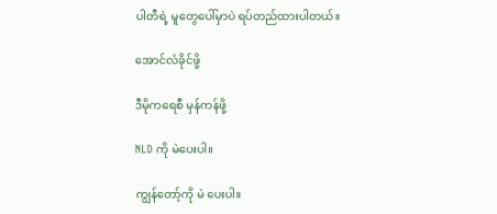ပါတီရဲ့ မူတွေပေါ်မှာပဲ ရပ်တည်ထားပါတယ်။

အောင်လံခိုင်ဖို့

ဒီမိုကရေစီ မှန်ကန်ဖို့

NLD ကို မဲပေးပါ။

ကျွန်တော့်ကို မဲ ပေးပါ။